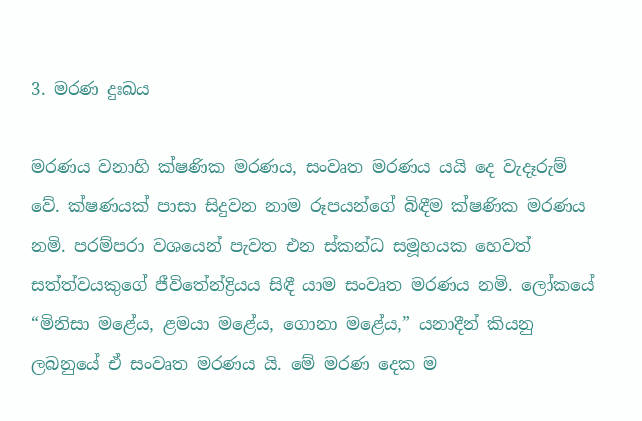3. මරණ දුඃඛය

මරණය වනාහි ක්ෂණික මරණය, සංවෘත මරණය යයි දෙ වැදෑරුම් වේ. ක්ෂණයක් පාසා සිදුවන නාම රූපයන්ගේ බිඳීම ක්ෂණික මරණය නමි. පරම්පරා වශයෙන් පැවත එන ස්කන්ධ සමූහයක හෙවත් සත්ත්වයකුගේ ජීවිතේන්ද්‍රියය සිඳී යාම සංවෘත මරණය නමි. ලෝකයේ “මිනිසා මළේය, ළමයා මළේය, ගොනා මළේය,” යනාදීන් කියනු ලබනුයේ ඒ සංවෘත මරණය යි. මේ මරණ දෙක ම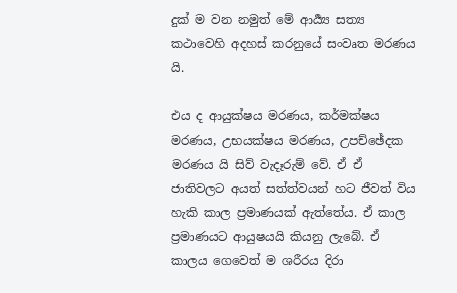දුක් ම වන නමුත් මේ ආර්‍ය්‍ය සත්‍ය කථාවෙහි අදහස් කරනුයේ සංවෘත මරණය යි.

එය ද ආයුක්ෂය මරණය, කර්මක්ෂය මරණය, උභයක්ෂය මරණය, උපච්ඡේදක මරණය යි සිව් වැදෑරුම් වේ. ඒ ඒ ජාතිවලට අයත් සත්ත්වයන් හට ජීවත් විය හැකි කාල ප්‍ර‍මාණයක් ඇත්තේය. ඒ කාල ප්‍ර‍මාණයට ආයුෂයයි කියනු ලැබේ. ඒ කාලය ගෙවෙත් ම ශරීරය දිරා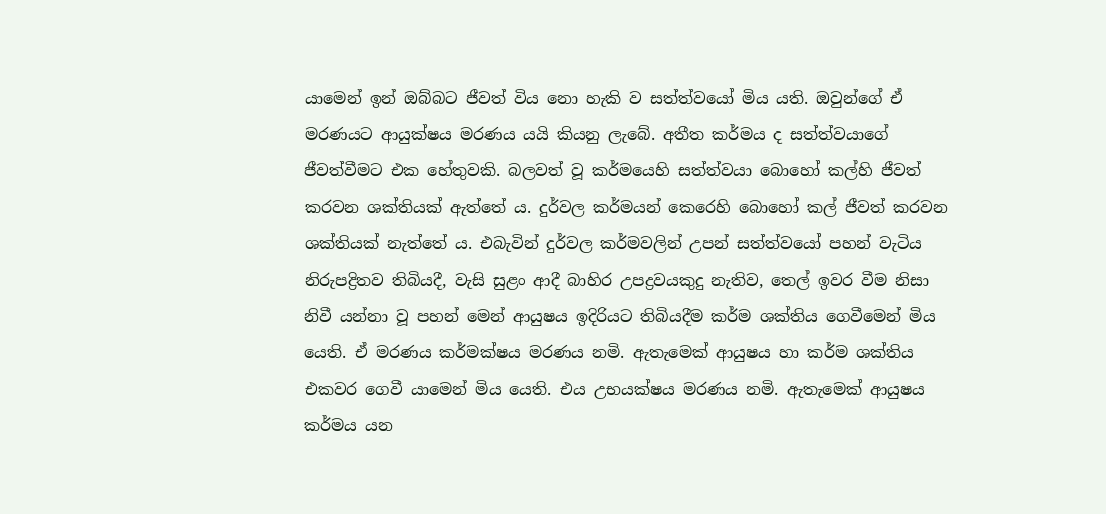යාමෙන් ඉන් ඔබ්බට ජීවත් විය නො හැකි ව සත්ත්වයෝ මිය යති. ඔවුන්ගේ ඒ මරණයට ආයුක්ෂය මරණය යයි කියනු ලැබේ. අතීත කර්මය ද සත්ත්වයාගේ ජීවත්වීමට එක හේතුවකි. බලවත් වූ කර්මයෙහි සත්ත්වයා බොහෝ කල්හි ජීවත් කරවන ශක්තියක් ඇත්තේ ය. දුර්වල කර්මයන් කෙරෙහි බොහෝ කල් ජීවත් කරවන ශක්තියක් නැත්තේ ය. එබැවින් දුර්වල කර්මවලින් උපන් සත්ත්වයෝ පහන් වැටිය නිරුපද්‍රිතව තිබියදී, වැසි සුළං ආදී බාහිර උපද්‍ර‍වයකුදු නැතිව, තෙල් ඉවර වීම නිසා නිවී යන්නා වූ පහන් මෙන් ආයුෂය ඉදිරියට තිබියදීම කර්ම ශක්තිය ගෙවීමෙන් මිය යෙති. ඒ මරණය කර්මක්ෂය මරණය නමි. ඇතැමෙක් ආයුෂය හා කර්ම ශක්තිය එකවර ගෙවී යාමෙන් මිය යෙති. එය උභයක්ෂය මරණය නමි. ඇතැමෙක් ආයුෂය කර්මය යන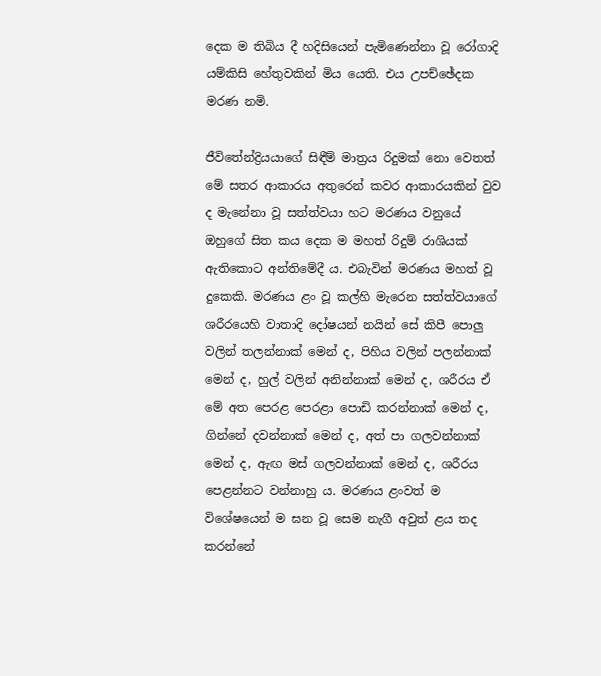දෙක ම තිබිය දී හදිසියෙන් පැමිණෙන්නා වූ රෝගාදි යම්කිසි හේතුවකින් මිය යෙති. එය උපච්ඡේදක මරණ නමි.

ජීවිතේන්ද්‍රියයාගේ සිඳීම් මාත්‍ර‍ය රිදුමක් නො වෙතත් මේ සතර ආකාරය අතුරෙන් කවර ආකාරයකින් වුව ද මැනේනා වූ සත්ත්වයා හට මරණය වනුයේ ඔහුගේ සිත කය දෙක ම මහත් රිදුම් රාශියක් ඇතිකොට අන්තිමේදී ය. එබැවින් මරණය මහත් වූ දුකෙකි. මරණය ළං වූ කල්හි මැරෙන සත්ත්වයාගේ ශරීරයෙහි වාතාදි දෝෂයන් නයින් සේ කිපී පොලු වලින් තලන්නාක් මෙන් ද, පිහිය වලින් පලන්නාක් මෙන් ද, හුල් වලින් අනින්නාක් මෙන් ද, ශරීරය ඒ මේ අත පෙරළ පෙරළා පොඩි කරන්නාක් මෙන් ද, ගින්නේ දවන්නාක් මෙන් ද, අත් පා ගලවන්නාක් මෙන් ද, ඇඟ මස් ගලවන්නාක් මෙන් ද, ශරීරය පෙළන්නට වන්නාහු ය. මරණය ළංවත් ම විශේෂයෙන් ම ඝන වූ සෙම නැගී අවුත් ළය තද කරන්නේ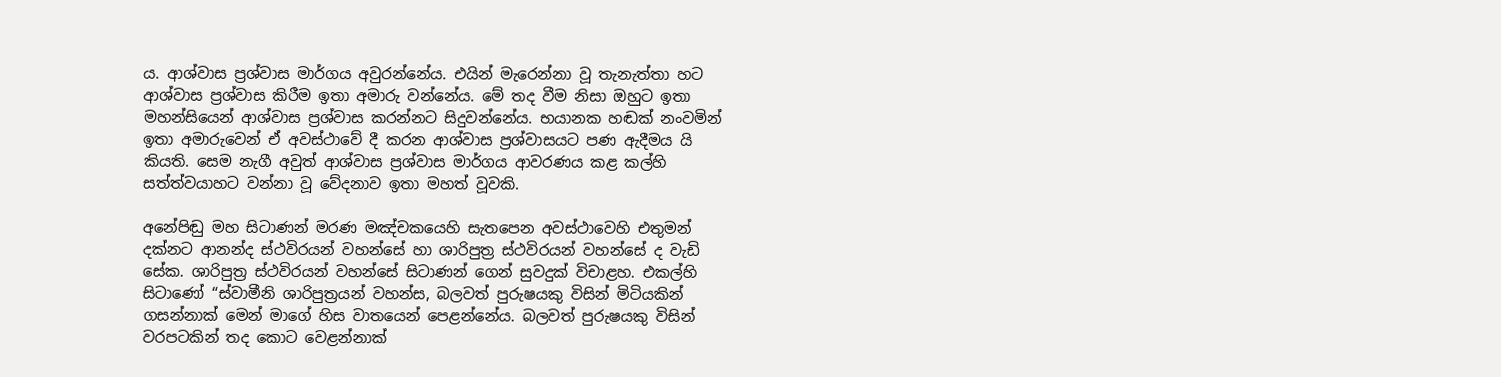ය. ආශ්වාස ප්‍ර‍ශ්වාස මාර්ගය අවුරන්නේය. එයින් මැරෙන්නා වූ තැනැත්තා හට ආශ්වාස ප්‍ර‍ශ්වාස කිරීම ඉතා අමාරු වන්නේය. මේ තද වීම නිසා ඔහුට ඉතා මහන්සියෙන් ආශ්වාස ප්‍ර‍ශ්වාස කරන්නට සිදුවන්නේය. භයානක හඬක් නංවමින් ඉතා අමාරුවෙන් ඒ අවස්ථාවේ දී කරන ආශ්වාස ප්‍ර‍ශ්වාසයට පණ ඇදීමය යි කියති. සෙම නැගී අවුත් ආශ්වාස ප්‍ර‍ශ්වාස මාර්ගය ආවරණය කළ කල්හි සත්ත්වයාහට වන්නා වූ වේදනාව ඉතා මහත් වූවකි.

අනේපිඬු මහ සිටාණන් මරණ මඤ්චකයෙහි සැතපෙන අවස්ථාවෙහි එතුමන් දක්නට ආනන්ද ස්ථවිරයන් වහන්සේ හා ශාරිපුත්‍ර‍ ස්ථවිරයන් වහන්සේ ද වැඩි සේක. ශාරිපුත්‍ර‍ ස්ථවිරයන් වහන්සේ සිටාණන් ගෙන් සුවදුක් විචාළහ. එකල්හි සිටාණෝ “ස්වාමීනි ශාරිපුත්‍ර‍යන් වහන්ස, බලවත් පුරුෂයකු විසින් මිටියකින් ගසන්නාක් මෙන් මාගේ හිස වාතයෙන් පෙළන්නේය. බලවත් පුරුෂයකු විසින් වරපටකින් තද කොට වෙළන්නාක්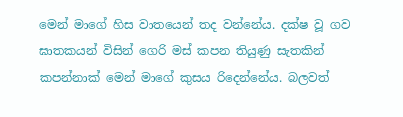මෙන් මාගේ හිස වාතයෙන් තද වන්නේය. දක්ෂ වූ ගව ඝාතකයන් විසින් ගෙරි මස් කපන තියුණු සැතකින් කපන්නාක් මෙන් මාගේ කුසය රිදෙන්නේය. බලවත්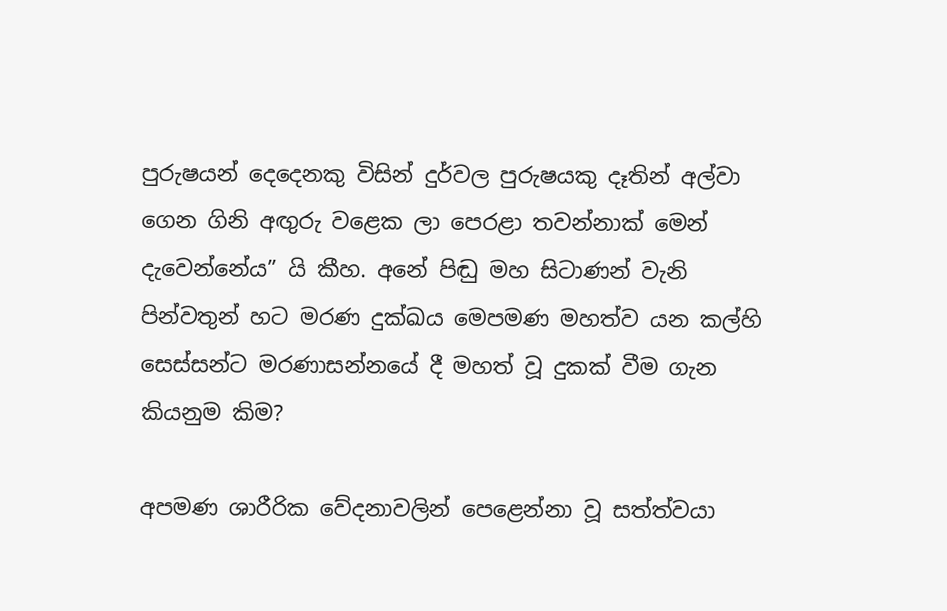පුරුෂයන් දෙදෙනකු විසින් දුර්වල පුරුෂයකු දෑතින් අල්වා ගෙන ගිනි අඟුරු වළෙක ලා පෙරළා තවන්නාක් මෙන් දැවෙන්නේය” යි කීහ. අනේ පිඬු මහ සිටාණන් වැනි පින්වතුන් හට මරණ දුක්ඛය මෙපමණ මහත්ව යන කල්හි සෙස්සන්ට මරණාසන්නයේ දී මහත් වූ දුකක් වීම ගැන කියනුම කිම?

අපමණ ශාරීරික වේදනාවලින් පෙළෙන්නා වූ සත්ත්වයා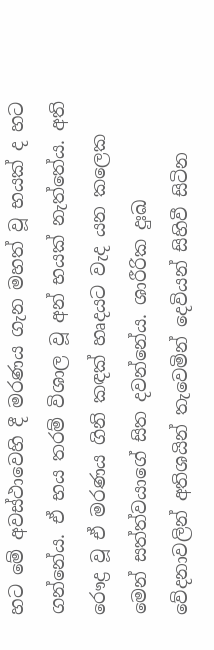හට මේ අවස්ථාවෙහි දී මරණය ගැන මහත් වූ භයක් ද හට ගන්නේය. ඒ භය තරම් විශාල වූ අන් භයක් නැත්තේය. අති රෞද්‍ර‍ වූ ඒ මරණය ගිනි කඳක් හෘදයට වැද යන කලෙක මෙන් සත්ත්වයාගේ සිත දවන්නේය. ශාරීරික දුඃඛ වේදනාවලින් අතිශයින් තැවෙමින් දෙවියන් සිහිවී සිටින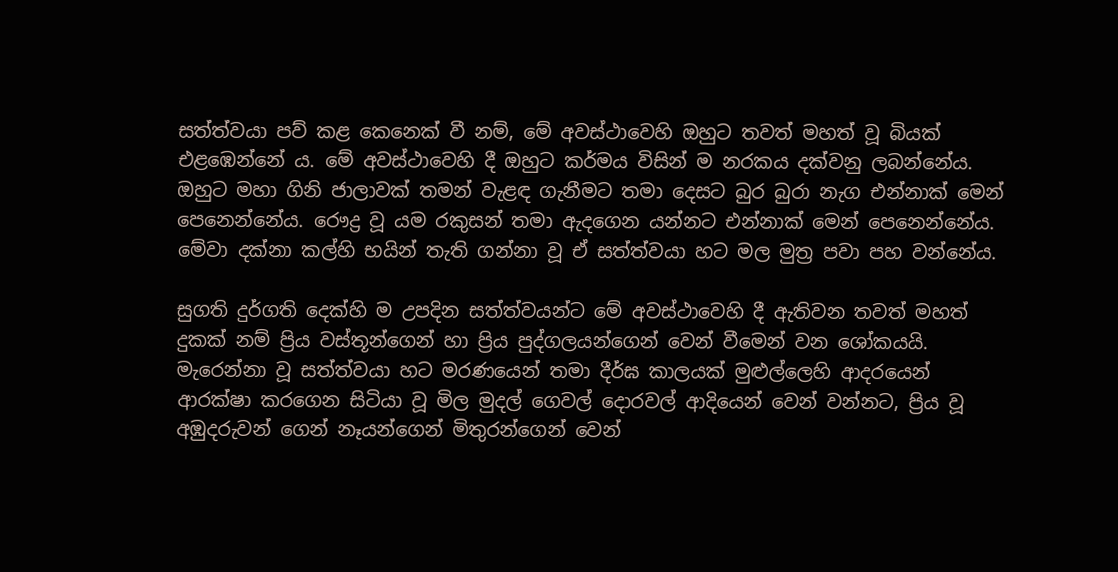සත්ත්වයා පව් කළ කෙනෙක් වී නම්, මේ අවස්ථාවෙහි ඔහුට තවත් මහත් වූ බියක් එළඹෙන්නේ ය. මේ අවස්ථාවෙහි දී ඔහුට කර්මය විසින් ම නරකය දක්වනු ලබන්නේය. ඔහුට මහා ගිනි ජාලාවක් තමන් වැළඳ ගැනීමට තමා දෙසට බුර බුරා නැග එන්නාක් මෙන් පෙනෙන්නේය. රෞද්‍ර‍ වූ යම රකුසන් තමා ඇදගෙන යන්නට එන්නාක් මෙන් පෙනෙන්නේය. මේවා දක්නා කල්හි භයින් තැති ගන්නා වූ ඒ සත්ත්වයා හට මල මුත්‍ර‍ පවා පහ වන්නේය.

සුගති දුර්ගති දෙක්හි ම උපදින සත්ත්වයන්ට මේ අවස්ථාවෙහි දී ඇතිවන තවත් මහත් දුකක් නම් ප්‍රිය වස්තූන්ගෙන් හා ප්‍රිය පුද්ගලයන්ගෙන් වෙන් වීමෙන් වන ශෝකයයි. මැරෙන්නා වූ සත්ත්වයා හට මරණයෙන් තමා දීර්ඝ කාලයක් මුළුල්ලෙහි ආදරයෙන් ආරක්ෂා කරගෙන සිටියා වූ මිල මුදල් ගෙවල් දොරවල් ආදියෙන් වෙන් වන්නට, ප්‍රිය වූ අඹුදරුවන් ගෙන් නෑයන්ගෙන් මිතුරන්ගෙන් වෙන්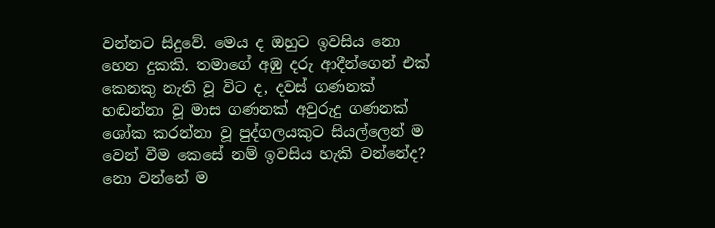වන්නට සිදුවේ. මෙය ද ඔහුට ඉවසිය නො හෙන දුකකි. තමාගේ අඹු දරු ආදීන්ගෙන් එක් කෙනකු නැති වූ විට ද, දවස් ගණනක් හඬන්නා වූ මාස ගණනක් අවුරුදු ගණනක් ශෝක කරන්නා වූ පුද්ගලයකුට සියල්ලෙන් ම වෙන් වීම කෙසේ නම් ඉවසිය හැකි වන්නේද? නො වන්නේ ම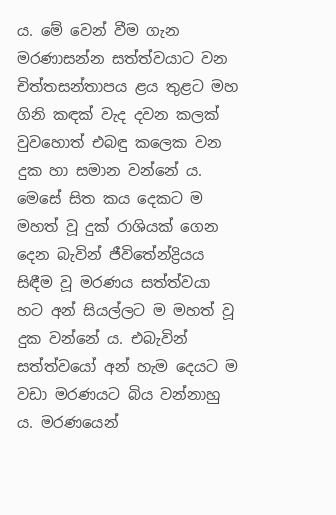ය. මේ වෙන් වීම ගැන මරණාසන්න සත්ත්වයාට වන චිත්තසන්තාපය ළය තුළට මහ ගිනි කඳක් වැද දවන කලක් වුවහොත් එබඳු කලෙක වන දුක හා සමාන වන්නේ ය. මෙසේ සිත කය දෙකට ම මහත් වූ දුක් රාශියක් ගෙන දෙන බැවින් ජීවිතේන්ද්‍රියය සිඳීම වූ මරණය සත්ත්වයා හට අන් සියල්ලට ම මහත් වූ දුක වන්නේ ය. එබැවින් සත්ත්වයෝ අන් හැම දෙයට ම වඩා මරණයට බිය වන්නාහු ය. මරණයෙන්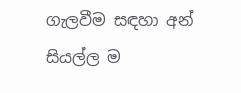ගැලවීම සඳහා අන් සියල්ල ම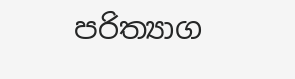පරිත්‍යාග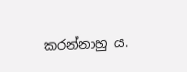කරන්නාහු ය.